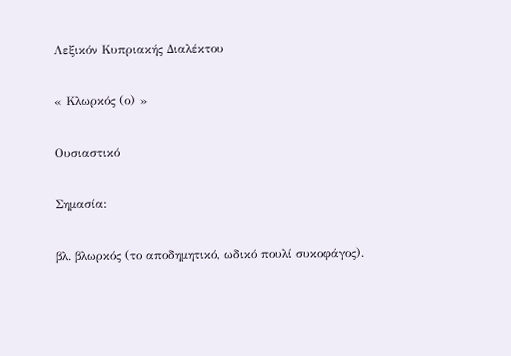Λεξικόν Κυπριακής Διαλέκτου

« Κλωρκός (ο) »

Ουσιαστικό

Σημασία:

βλ. βλωρκός (το αποδημητικό, ωδικό πουλί συκοφάγος).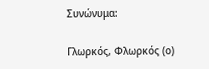Συνώνυμα:

Γλωρκός, Φλωρκός (ο)